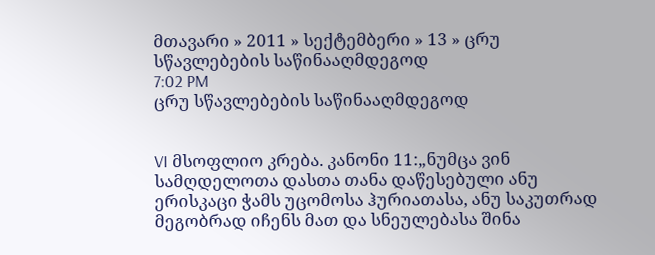მთავარი » 2011 » სექტემბერი » 13 » ცრუ სწავლებების საწინააღმდეგოდ
7:02 PM
ცრუ სწავლებების საწინააღმდეგოდ


VI მსოფლიო კრება. კანონი 11:„ნუმცა ვინ სამღდელოთა დასთა თანა დაწესებული ანუ ერისკაცი ჭამს უცომოსა ჰურიათასა, ანუ საკუთრად მეგობრად იჩენს მათ და სნეულებასა შინა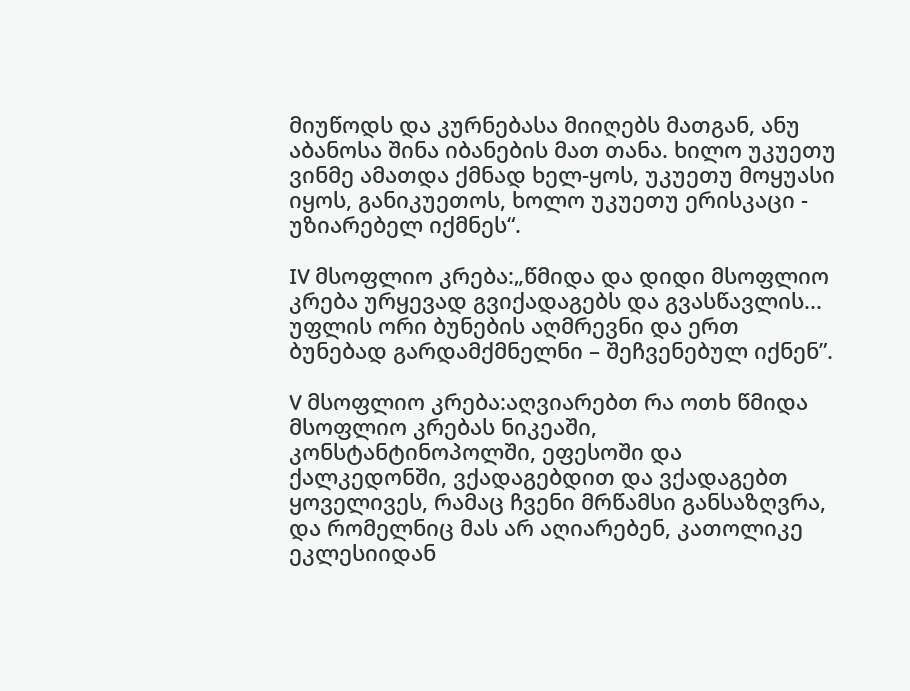მიუწოდს და კურნებასა მიიღებს მათგან, ანუ აბანოსა შინა იბანების მათ თანა. ხილო უკუეთუ ვინმე ამათდა ქმნად ხელ-ყოს, უკუეთუ მოყუასი იყოს, განიკუეთოს, ხოლო უკუეთუ ერისკაცი - უზიარებელ იქმნეს“.

IV მსოფლიო კრება:„წმიდა და დიდი მსოფლიო კრება ურყევად გვიქადაგებს და გვასწავლის... უფლის ორი ბუნების აღმრევნი და ერთ ბუნებად გარდამქმნელნი – შეჩვენებულ იქნენ”.

V მსოფლიო კრება:აღვიარებთ რა ოთხ წმიდა მსოფლიო კრებას ნიკეაში, კონსტანტინოპოლში, ეფესოში და ქალკედონში, ვქადაგებდით და ვქადაგებთ ყოველივეს, რამაც ჩვენი მრწამსი განსაზღვრა, და რომელნიც მას არ აღიარებენ, კათოლიკე ეკლესიიდან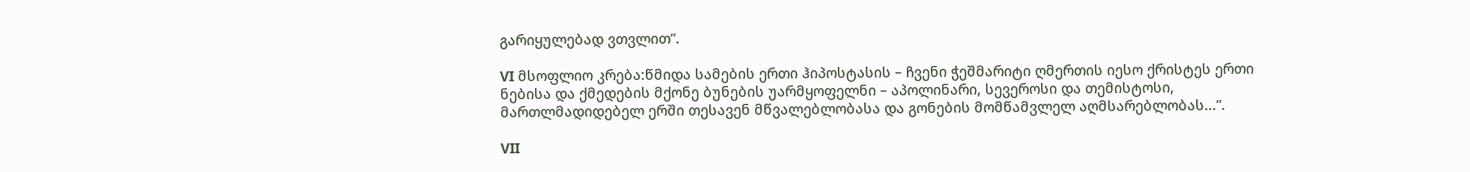გარიყულებად ვთვლით”.

VI მსოფლიო კრება:წმიდა სამების ერთი ჰიპოსტასის – ჩვენი ჭეშმარიტი ღმერთის იესო ქრისტეს ერთი ნებისა და ქმედების მქონე ბუნების უარმყოფელნი – აპოლინარი, სევეროსი და თემისტოსი, მართლმადიდებელ ერში თესავენ მწვალებლობასა და გონების მომწამვლელ აღმსარებლობას...”.

VII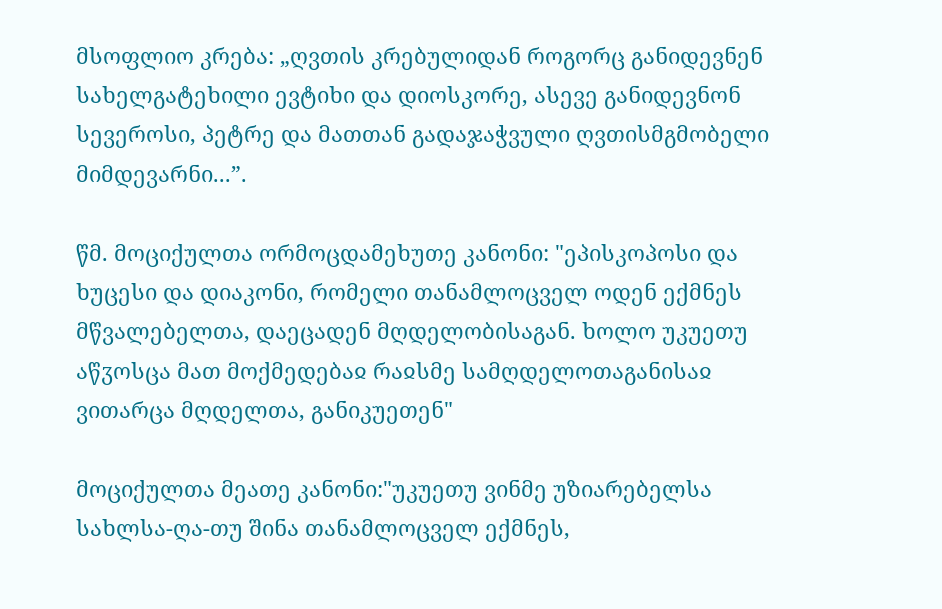მსოფლიო კრება: „ღვთის კრებულიდან როგორც განიდევნენ სახელგატეხილი ევტიხი და დიოსკორე, ასევე განიდევნონ სევეროსი, პეტრე და მათთან გადაჯაჭვული ღვთისმგმობელი მიმდევარნი...”.

წმ. მოციქულთა ორმოცდამეხუთე კანონი: "ეპისკოპოსი და ხუცესი და დიაკონი, რომელი თანამლოცველ ოდენ ექმნეს მწვალებელთა, დაეცადენ მღდელობისაგან. ხოლო უკუეთუ აწჳოსცა მათ მოქმედებაჲ რაჲსმე სამღდელოთაგანისაჲ ვითარცა მღდელთა, განიკუეთენ"

მოციქულთა მეათე კანონი:"უკუეთუ ვინმე უზიარებელსა სახლსა-ღა-თუ შინა თანამლოცველ ექმნეს,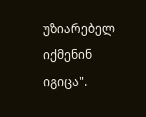უზიარებელ იქმენინ იგიცა".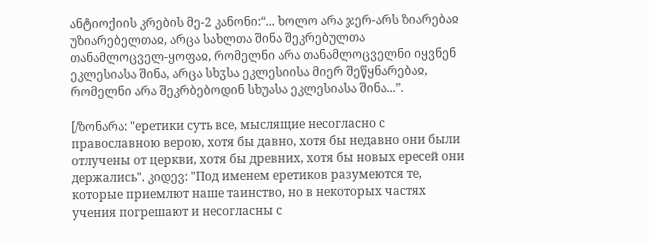ანტიოქიის კრების მე-2 კანონი:“... ხოლო არა ჯერ-არს ზიარებაჲ უზიარებელთაჲ, არცა სახლთა შინა შეკრებულთა თანამლოცველ-ყოფაჲ, რომელნი არა თანამლოცველნი იყვნენ ეკლესიასა შინა, არცა სხჳსა ეკლესიისა მიერ შეწყნარებაჲ, რომელნი არა შეკრბებოდინ სხუასა ეკლესიასა შინა...”.

[/ზონარა: "еретики суть все, мыслящие несогласно с православною верою, хотя бы давно, хотя бы недавно они были отлучены от церкви, хотя бы древних, хотя бы новых ересей они держались". კიდევ: "Под именем еретиков разумеются те, которые приемлют наше таинство, но в некоторых частях учения погрешают и несогласны с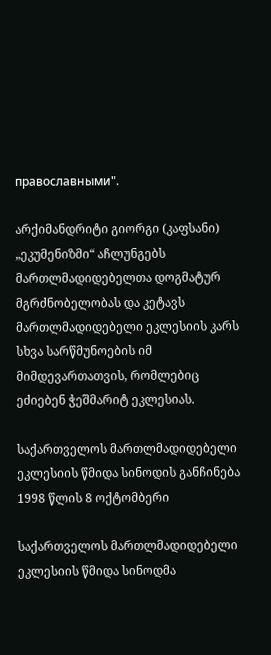православными".

არქიმანდრიტი გიორგი (კაფსანი)
„ეკუმენიზმი“ აჩლუნგებს მართლმადიდებელთა დოგმატურ მგრძნობელობას და კეტავს მართლმადიდებელი ეკლესიის კარს სხვა სარწმუნოების იმ მიმდევართათვის, რომლებიც ეძიებენ ჭეშმარიტ ეკლესიას.

საქართველოს მართლმადიდებელი ეკლესიის წმიდა სინოდის განჩინება
1998 წლის 8 ოქტომბერი

საქართველოს მართლმადიდებელი ეკლესიის წმიდა სინოდმა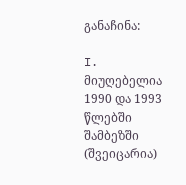განაჩინა:

I. მიუღებელია 1990 და 1993 წლებში შამბეზში (შვეიცარია)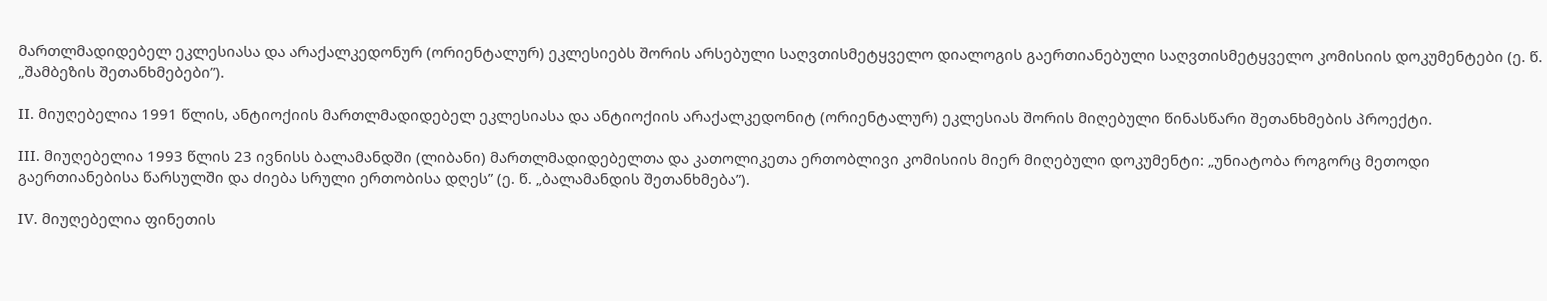მართლმადიდებელ ეკლესიასა და არაქალკედონურ (ორიენტალურ) ეკლესიებს შორის არსებული საღვთისმეტყველო დიალოგის გაერთიანებული საღვთისმეტყველო კომისიის დოკუმენტები (ე. წ. „შამბეზის შეთანხმებები”).

II. მიუღებელია 1991 წლის, ანტიოქიის მართლმადიდებელ ეკლესიასა და ანტიოქიის არაქალკედონიტ (ორიენტალურ) ეკლესიას შორის მიღებული წინასწარი შეთანხმების პროექტი.

III. მიუღებელია 1993 წლის 23 ივნისს ბალამანდში (ლიბანი) მართლმადიდებელთა და კათოლიკეთა ერთობლივი კომისიის მიერ მიღებული დოკუმენტი: „უნიატობა როგორც მეთოდი გაერთიანებისა წარსულში და ძიება სრული ერთობისა დღეს” (ე. წ. „ბალამანდის შეთანხმება”).

IV. მიუღებელია ფინეთის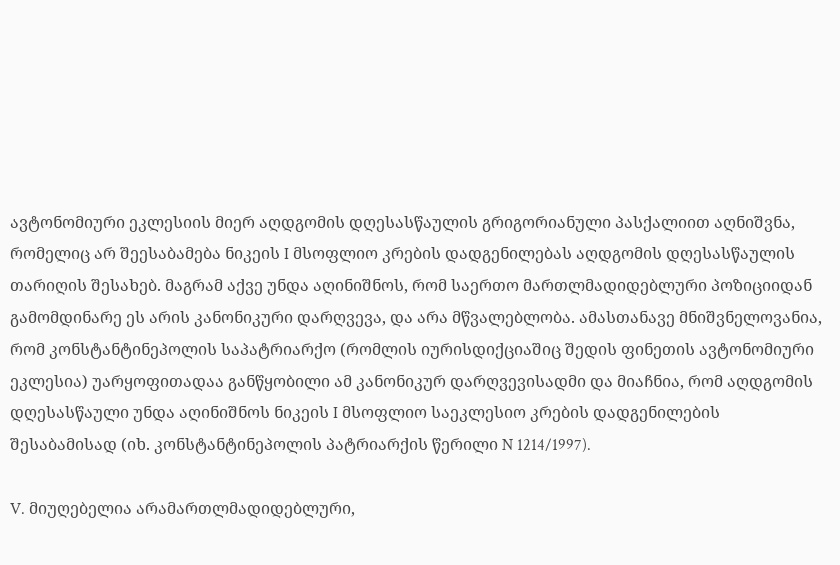ავტონომიური ეკლესიის მიერ აღდგომის დღესასწაულის გრიგორიანული პასქალიით აღნიშვნა, რომელიც არ შეესაბამება ნიკეის I მსოფლიო კრების დადგენილებას აღდგომის დღესასწაულის თარიღის შესახებ. მაგრამ აქვე უნდა აღინიშნოს, რომ საერთო მართლმადიდებლური პოზიციიდან გამომდინარე ეს არის კანონიკური დარღვევა, და არა მწვალებლობა. ამასთანავე მნიშვნელოვანია, რომ კონსტანტინეპოლის საპატრიარქო (რომლის იურისდიქციაშიც შედის ფინეთის ავტონომიური ეკლესია) უარყოფითადაა განწყობილი ამ კანონიკურ დარღვევისადმი და მიაჩნია, რომ აღდგომის დღესასწაული უნდა აღინიშნოს ნიკეის I მსოფლიო საეკლესიო კრების დადგენილების შესაბამისად (იხ. კონსტანტინეპოლის პატრიარქის წერილი N 1214/1997).

V. მიუღებელია არამართლმადიდებლური,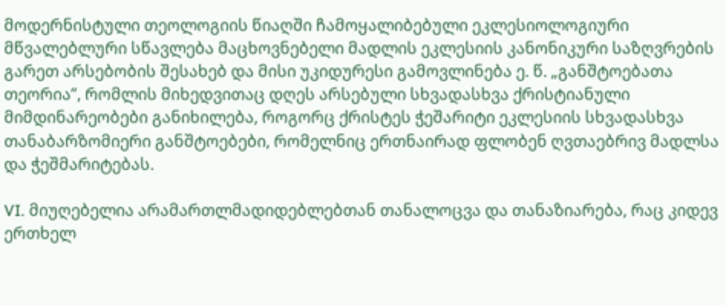მოდერნისტული თეოლოგიის წიაღში ჩამოყალიბებული ეკლესიოლოგიური მწვალებლური სწავლება მაცხოვნებელი მადლის ეკლესიის კანონიკური საზღვრების გარეთ არსებობის შესახებ და მისი უკიდურესი გამოვლინება ე. წ. „განშტოებათა თეორია”, რომლის მიხედვითაც დღეს არსებული სხვადასხვა ქრისტიანული მიმდინარეობები განიხილება, როგორც ქრისტეს ჭეშარიტი ეკლესიის სხვადასხვა თანაბარზომიერი განშტოებები, რომელნიც ერთნაირად ფლობენ ღვთაებრივ მადლსა და ჭეშმარიტებას.

VI. მიუღებელია არამართლმადიდებლებთან თანალოცვა და თანაზიარება, რაც კიდევ ერთხელ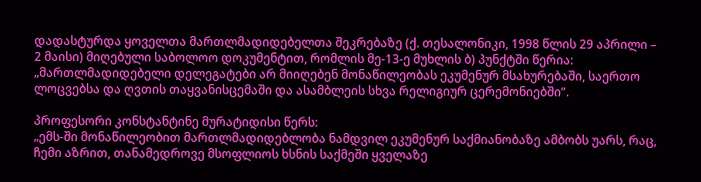დადასტურდა ყოველთა მართლმადიდებელთა შეკრებაზე (ქ. თესალონიკი, 1998 წლის 29 აპრილი – 2 მაისი) მიღებული საბოლოო დოკუმენტით, რომლის მე-13-ე მუხლის ბ) პუნქტში წერია: „მართლმადიდებელი დელეგატები არ მიიღებენ მონაწილეობას ეკუმენურ მსახურებაში, საერთო ლოცვებსა და ღვთის თაყვანისცემაში და ასამბლეის სხვა რელიგიურ ცერემონიებში”.

პროფესორი კონსტანტინე მურატიდისი წერს:
„ემს-ში მონაწილეობით მართლმადიდებლობა ნამდვილ ეკუმენურ საქმიანობაზე ამბობს უარს, რაც, ჩემი აზრით, თანამედროვე მსოფლიოს ხსნის საქმეში ყველაზე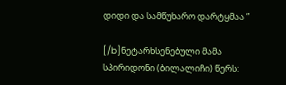დიდი და სამწუხარო დარტყმაა ”

[/b]ნეტარხსენებული მამა სპირიდონი (ბილალიჩი) წერს: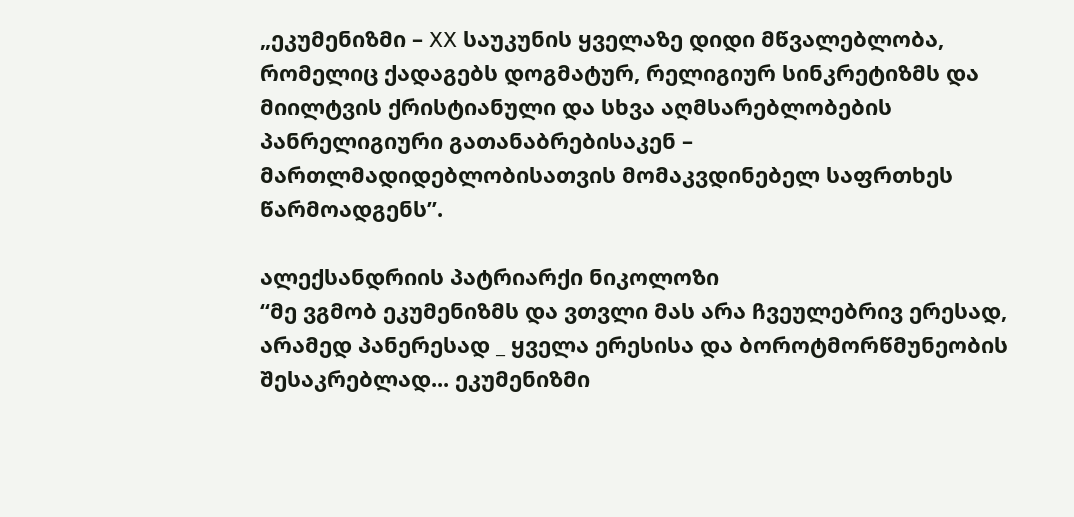„ეკუმენიზმი – XX საუკუნის ყველაზე დიდი მწვალებლობა, რომელიც ქადაგებს დოგმატურ, რელიგიურ სინკრეტიზმს და მიილტვის ქრისტიანული და სხვა აღმსარებლობების პანრელიგიური გათანაბრებისაკენ – მართლმადიდებლობისათვის მომაკვდინებელ საფრთხეს წარმოადგენს”.

ალექსანდრიის პატრიარქი ნიკოლოზი
“მე ვგმობ ეკუმენიზმს და ვთვლი მას არა ჩვეულებრივ ერესად, არამედ პანერესად _ ყველა ერესისა და ბოროტმორწმუნეობის შესაკრებლად... ეკუმენიზმი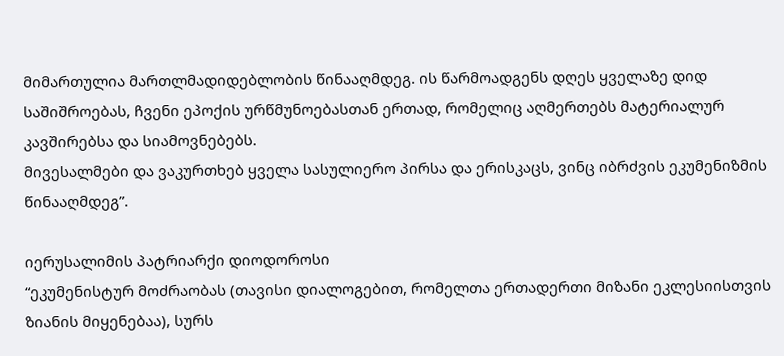მიმართულია მართლმადიდებლობის წინააღმდეგ. ის წარმოადგენს დღეს ყველაზე დიდ საშიშროებას, ჩვენი ეპოქის ურწმუნოებასთან ერთად, რომელიც აღმერთებს მატერიალურ კავშირებსა და სიამოვნებებს.
მივესალმები და ვაკურთხებ ყველა სასულიერო პირსა და ერისკაცს, ვინც იბრძვის ეკუმენიზმის წინააღმდეგ”.

იერუსალიმის პატრიარქი დიოდოროსი
“ეკუმენისტურ მოძრაობას (თავისი დიალოგებით, რომელთა ერთადერთი მიზანი ეკლესიისთვის ზიანის მიყენებაა), სურს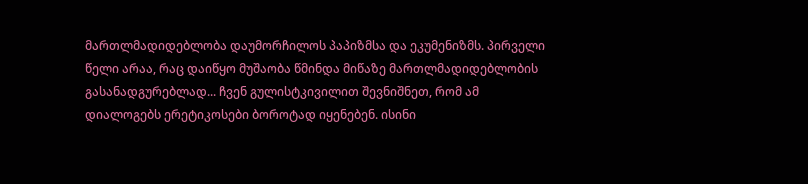მართლმადიდებლობა დაუმორჩილოს პაპიზმსა და ეკუმენიზმს. პირველი წელი არაა, რაც დაიწყო მუშაობა წმინდა მიწაზე მართლმადიდებლობის გასანადგურებლად... ჩვენ გულისტკივილით შევნიშნეთ, რომ ამ დიალოგებს ერეტიკოსები ბოროტად იყენებენ. ისინი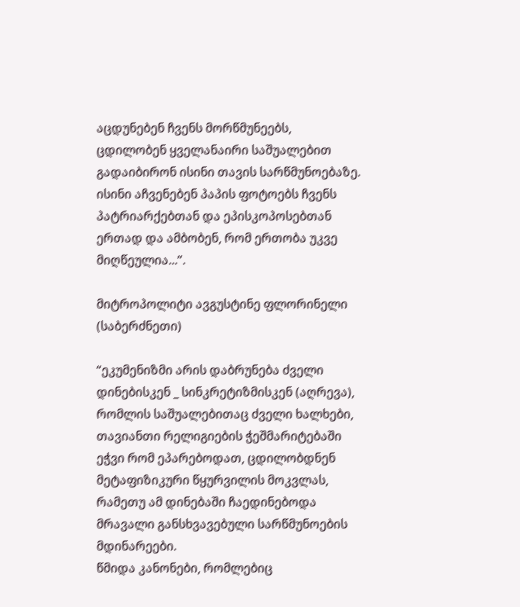აცდუნებენ ჩვენს მორწმუნეებს, ცდილობენ ყველანაირი საშუალებით გადაიბირონ ისინი თავის სარწმუნოებაზე. ისინი აჩვენებენ პაპის ფოტოებს ჩვენს პატრიარქებთან და ეპისკოპოსებთან ერთად და ამბობენ, რომ ერთობა უკვე მიღწეულია...”.

მიტროპოლიტი ავგუსტინე ფლორინელი (საბერძნეთი)

“ეკუმენიზმი არის დაბრუნება ძველი დინებისკენ _ სინკრეტიზმისკენ (აღრევა), რომლის საშუალებითაც ძველი ხალხები, თავიანთი რელიგიების ჭეშმარიტებაში ეჭვი რომ ეპარებოდათ, ცდილობდნენ მეტაფიზიკური წყურვილის მოკვლას, რამეთუ ამ დინებაში ჩაედინებოდა მრავალი განსხვავებული სარწმუნოების მდინარეები.
წმიდა კანონები, რომლებიც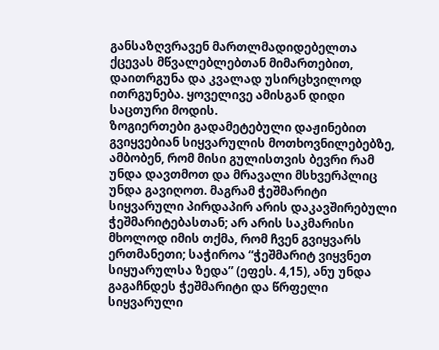განსაზღვრავენ მართლმადიდებელთა ქცევას მწვალებლებთან მიმართებით, დაითრგუნა და კვალად უსირცხვილოდ ითრგუნება. ყოველივე ამისგან დიდი საცთური მოდის.
ზოგიერთები გადამეტებული დაჟინებით გვიყვებიან სიყვარულის მოთხოვნილებებზე, ამბობენ, რომ მისი გულისთვის ბევრი რამ უნდა დავთმოთ და მრავალი მსხვერპლიც უნდა გავიღოთ. მაგრამ ჭეშმარიტი სიყვარული პირდაპირ არის დაკავშირებული ჭეშმარიტებასთან; არ არის საკმარისი მხოლოდ იმის თქმა, რომ ჩვენ გვიყვარს ერთმანეთი; საჭიროა “ჭეშმარიტ ვიყვნეთ სიყუარულსა ზედა” (ეფეს. 4,15), ანუ უნდა გაგაჩნდეს ჭეშმარიტი და წრფელი სიყვარული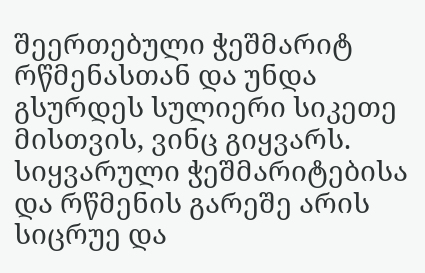შეერთებული ჭეშმარიტ რწმენასთან და უნდა გსურდეს სულიერი სიკეთე მისთვის, ვინც გიყვარს. სიყვარული ჭეშმარიტებისა და რწმენის გარეშე არის სიცრუე და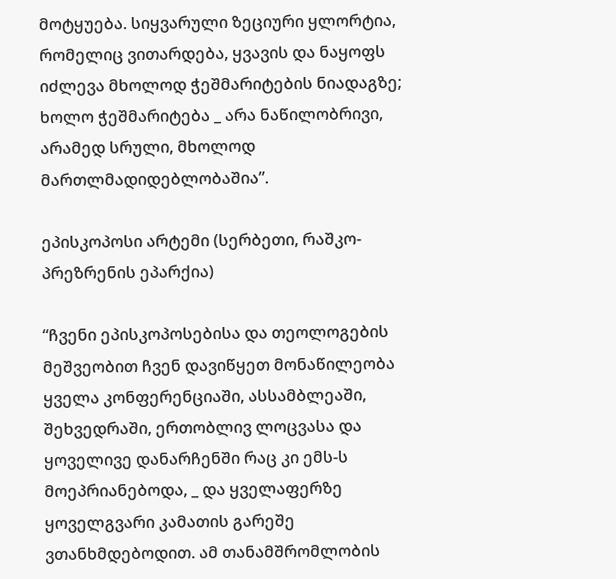მოტყუება. სიყვარული ზეციური ყლორტია, რომელიც ვითარდება, ყვავის და ნაყოფს იძლევა მხოლოდ ჭეშმარიტების ნიადაგზე; ხოლო ჭეშმარიტება _ არა ნაწილობრივი, არამედ სრული, მხოლოდ მართლმადიდებლობაშია”.

ეპისკოპოსი არტემი (სერბეთი, რაშკო-პრეზრენის ეპარქია)

“ჩვენი ეპისკოპოსებისა და თეოლოგების მეშვეობით ჩვენ დავიწყეთ მონაწილეობა ყველა კონფერენციაში, ასსამბლეაში, შეხვედრაში, ერთობლივ ლოცვასა და ყოველივე დანარჩენში რაც კი ემს-ს მოეპრიანებოდა, _ და ყველაფერზე ყოველგვარი კამათის გარეშე ვთანხმდებოდით. ამ თანამშრომლობის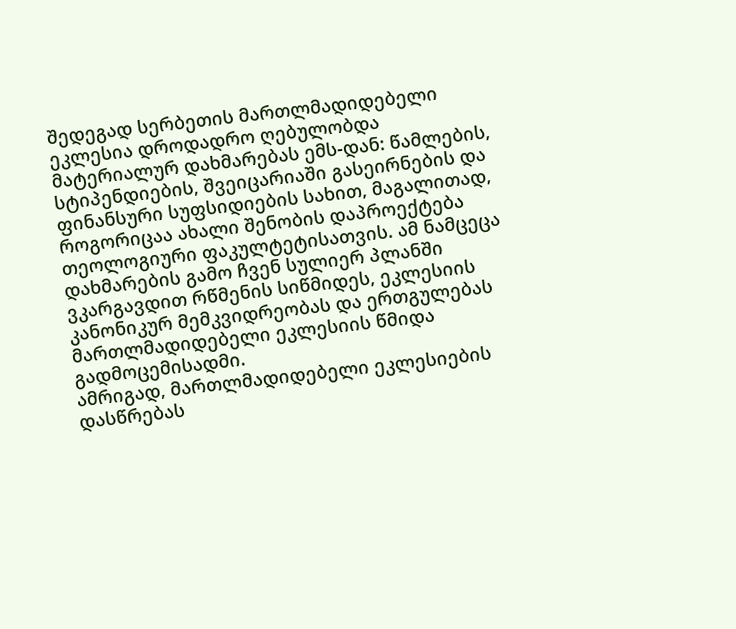შედეგად სერბეთის მართლმადიდებელი ეკლესია დროდადრო ღებულობდა მატერიალურ დახმარებას ემს-დან: წამლების, სტიპენდიების, შვეიცარიაში გასეირნების და ფინანსური სუფსიდიების სახით, მაგალითად, როგორიცაა ახალი შენობის დაპროექტება თეოლოგიური ფაკულტეტისათვის. ამ ნამცეცა დახმარების გამო ჩვენ სულიერ პლანში ვკარგავდით რწმენის სიწმიდეს, ეკლესიის კანონიკურ მემკვიდრეობას და ერთგულებას მართლმადიდებელი ეკლესიის წმიდა გადმოცემისადმი.
ამრიგად, მართლმადიდებელი ეკლესიების დასწრებას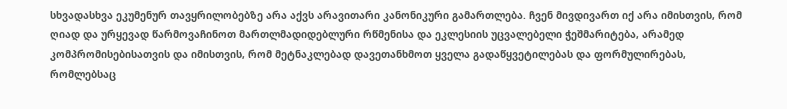სხვადასხვა ეკუმენურ თავყრილობებზე არა აქვს არავითარი კანონიკური გამართლება. ჩვენ მივდივართ იქ არა იმისთვის, რომ ღიად და ურყევად წარმოვაჩინოთ მართლმადიდებლური რწმენისა და ეკლესიის უცვალებელი ჭეშმარიტება, არამედ კომპრომისებისათვის და იმისთვის, რომ მეტნაკლებად დავეთანხმოთ ყველა გადაწყვეტილებას და ფორმულირებას, რომლებსაც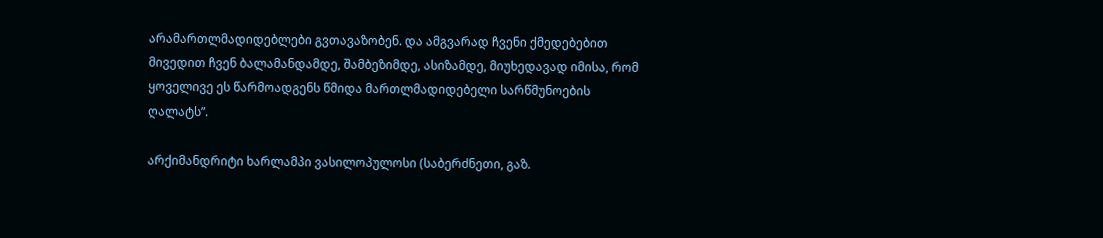არამართლმადიდებლები გვთავაზობენ. და ამგვარად ჩვენი ქმედებებით მივედით ჩვენ ბალამანდამდე, შამბეზიმდე, ასიზამდე, მიუხედავად იმისა, რომ ყოველივე ეს წარმოადგენს წმიდა მართლმადიდებელი სარწმუნოების ღალატს”.

არქიმანდრიტი ხარლამპი ვასილოპულოსი (საბერძნეთი, გაზ.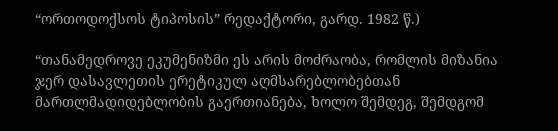“ორთოდოქსოს ტიპოსის” რედაქტორი, გარდ. 1982 წ.)

“თანამედროვე ეკუმენიზმი ეს არის მოძრაობა, რომლის მიზანია ჯერ დასავლეთის ერეტიკულ აღმსარებლობებთან მართლმადიდებლობის გაერთიანება, ხოლო შემდეგ, შემდგომ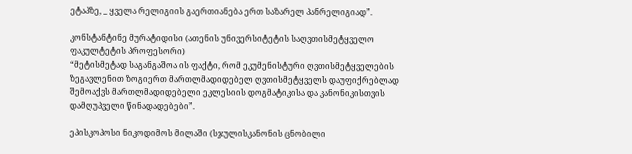ეტაპზე, _ ყველა რელიგიის გაერთიანება ერთ საზარელ პანრელიგიად”.

კონსტანტინე მურატიდისი (ათენის უნივერსიტეტის საღვთისმეტყველო ფაკულტეტის პროფესორი)
“მეტისმეტად საგანგაშოა ის ფაქტი, რომ ეკუმენისტური ღვთისმეტყველების ზეგავლენით ზოგიერთ მართლმადიდებელ ღვთისმეტყველს დაუფიქრებლად შემოაქვს მართლმადიდებელი ეკლესიის დოგმატიკისა და კანონიკისთვის დამღუპველი წინადადებები”.

ეპისკოპოსი ნიკოდიმოს მილაში (სჯულისკანონის ცნობილი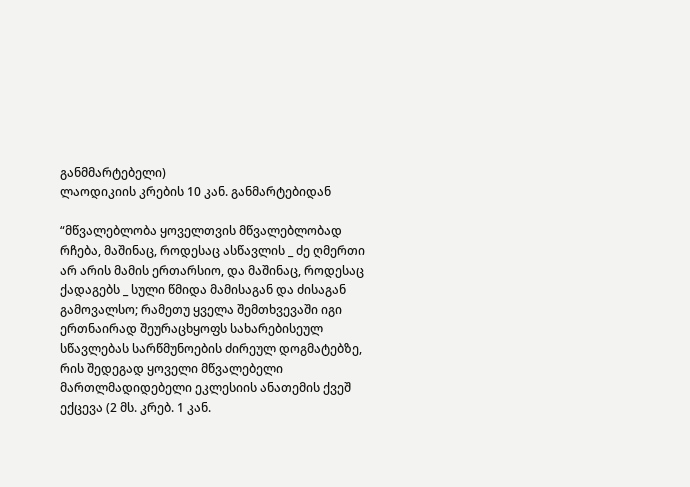განმმარტებელი)
ლაოდიკიის კრების 10 კან. განმარტებიდან

“მწვალებლობა ყოველთვის მწვალებლობად რჩება, მაშინაც, როდესაც ასწავლის _ ძე ღმერთი არ არის მამის ერთარსიო, და მაშინაც, როდესაც ქადაგებს _ სული წმიდა მამისაგან და ძისაგან გამოვალსო; რამეთუ ყველა შემთხვევაში იგი ერთნაირად შეურაცხყოფს სახარებისეულ სწავლებას სარწმუნოების ძირეულ დოგმატებზე, რის შედეგად ყოველი მწვალებელი მართლმადიდებელი ეკლესიის ანათემის ქვეშ ექცევა (2 მს. კრებ. 1 კან.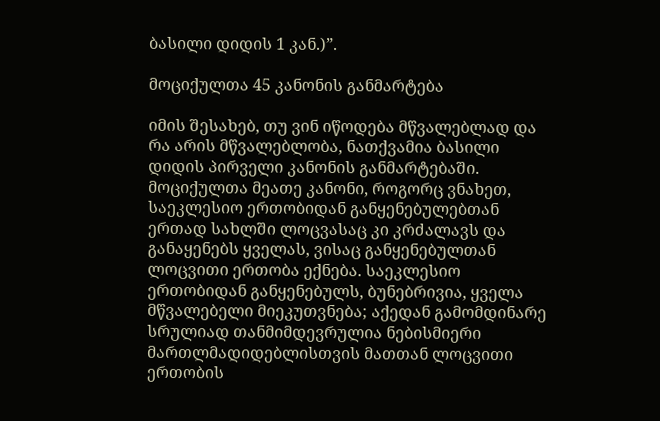ბასილი დიდის 1 კან.)”.

მოციქულთა 45 კანონის განმარტება

იმის შესახებ, თუ ვინ იწოდება მწვალებლად და რა არის მწვალებლობა, ნათქვამია ბასილი დიდის პირველი კანონის განმარტებაში. მოციქულთა მეათე კანონი, როგორც ვნახეთ, საეკლესიო ერთობიდან განყენებულებთან ერთად სახლში ლოცვასაც კი კრძალავს და განაყენებს ყველას, ვისაც განყენებულთან ლოცვითი ერთობა ექნება. საეკლესიო ერთობიდან განყენებულს, ბუნებრივია, ყველა მწვალებელი მიეკუთვნება; აქედან გამომდინარე სრულიად თანმიმდევრულია ნებისმიერი მართლმადიდებლისთვის მათთან ლოცვითი ერთობის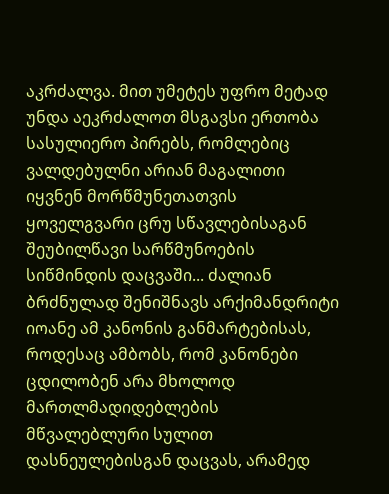აკრძალვა. მით უმეტეს უფრო მეტად უნდა აეკრძალოთ მსგავსი ერთობა სასულიერო პირებს, რომლებიც ვალდებულნი არიან მაგალითი იყვნენ მორწმუნეთათვის ყოველგვარი ცრუ სწავლებისაგან შეუბილწავი სარწმუნოების სიწმინდის დაცვაში... ძალიან ბრძნულად შენიშნავს არქიმანდრიტი იოანე ამ კანონის განმარტებისას, როდესაც ამბობს, რომ კანონები ცდილობენ არა მხოლოდ მართლმადიდებლების მწვალებლური სულით დასნეულებისგან დაცვას, არამედ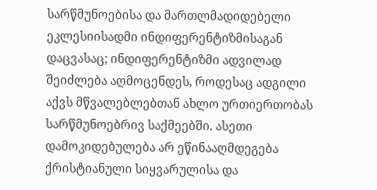სარწმუნოებისა და მართლმადიდებელი ეკლესიისადმი ინდიფერენტიზმისაგან დაცვასაც; ინდიფერენტიზმი ადვილად შეიძლება აღმოცენდეს, როდესაც ადგილი აქვს მწვალებლებთან ახლო ურთიერთობას სარწმუნოებრივ საქმეებში. ასეთი დამოკიდებულება არ ეწინააღმდეგება ქრისტიანული სიყვარულისა და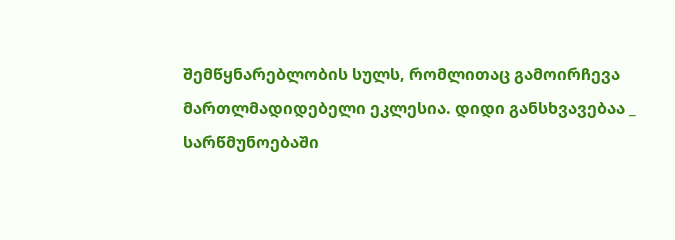შემწყნარებლობის სულს, რომლითაც გამოირჩევა მართლმადიდებელი ეკლესია. დიდი განსხვავებაა _ სარწმუნოებაში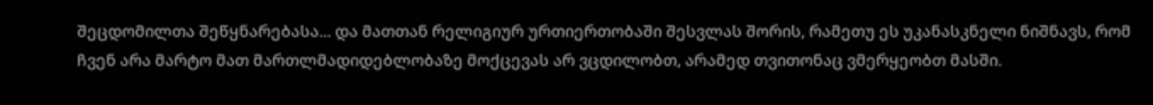შეცდომილთა შეწყნარებასა... და მათთან რელიგიურ ურთიერთობაში შესვლას შორის, რამეთუ ეს უკანასკნელი ნიშნავს, რომ ჩვენ არა მარტო მათ მართლმადიდებლობაზე მოქცევას არ ვცდილობთ, არამედ თვითონაც ვმერყეობთ მასში.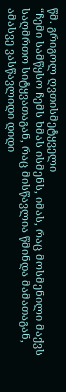წმ. გრიგოლ ღვთისმეტყველი
“ჩემი სამწყსო ჩემს ხმას ისმენს, იმას, რაც მოსმენილი მაქვს საღმრთო სიტყვათაგან, რაც მისწავლია წმინდა მამათაგან, ამასვე ვასწავლიდი დიდი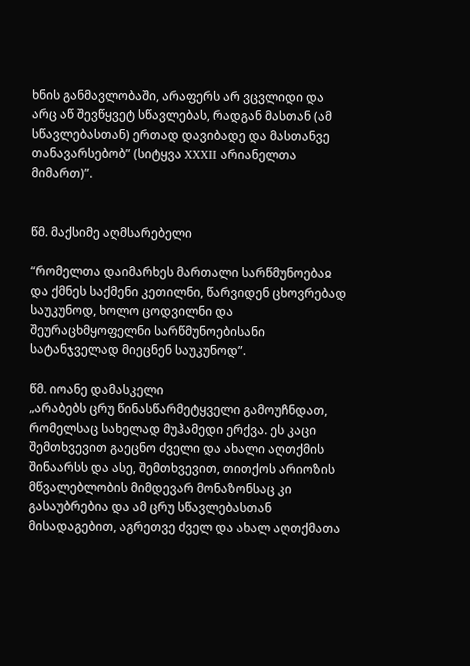ხნის განმავლობაში, არაფერს არ ვცვლიდი და არც აწ შევწყვეტ სწავლებას, რადგან მასთან (ამ სწავლებასთან) ერთად დავიბადე და მასთანვე თანავარსებობ” (სიტყვა XXXII არიანელთა მიმართ)”.


წმ. მაქსიმე აღმსარებელი

“რომელთა დაიმარხეს მართალი სარწმუნოებაჲ და ქმნეს საქმენი კეთილნი, წარვიდენ ცხოვრებად საუკუნოდ, ხოლო ცოდვილნი და შეურაცხმყოფელნი სარწმუნოებისანი სატანჯველად მიეცნენ საუკუნოდ”.

წმ. იოანე დამასკელი
„არაბებს ცრუ წინასწარმეტყველი გამოუჩნდათ, რომელსაც სახელად მუჰამედი ერქვა. ეს კაცი შემთხვევით გაეცნო ძველი და ახალი აღთქმის შინაარსს და ასე, შემთხვევით, თითქოს არიოზის მწვალებლობის მიმდევარ მონაზონსაც კი გასაუბრებია და ამ ცრუ სწავლებასთან მისადაგებით, აგრეთვე ძველ და ახალ აღთქმათა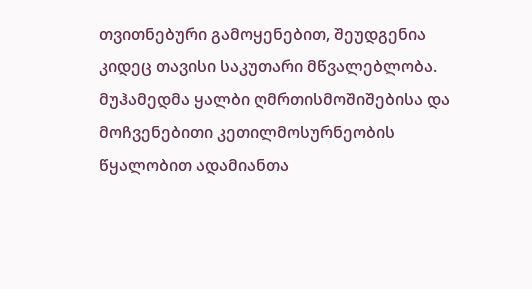თვითნებური გამოყენებით, შეუდგენია კიდეც თავისი საკუთარი მწვალებლობა. მუჰამედმა ყალბი ღმრთისმოშიშებისა და მოჩვენებითი კეთილმოსურნეობის წყალობით ადამიანთა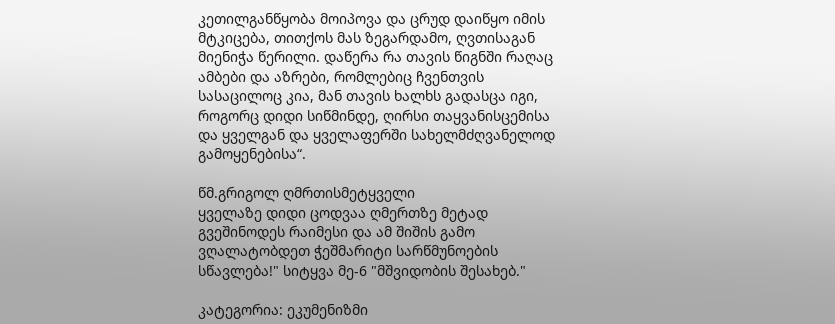კეთილგანწყობა მოიპოვა და ცრუდ დაიწყო იმის მტკიცება, თითქოს მას ზეგარდამო, ღვთისაგან მიენიჭა წერილი. დაწერა რა თავის წიგნში რაღაც ამბები და აზრები, რომლებიც ჩვენთვის სასაცილოც კია, მან თავის ხალხს გადასცა იგი, როგორც დიდი სიწმინდე, ღირსი თაყვანისცემისა და ყველგან და ყველაფერში სახელმძღვანელოდ გამოყენებისა“.

წმ.გრიგოლ ღმრთისმეტყველი
ყველაზე დიდი ცოდვაა ღმერთზე მეტად გვეშინოდეს რაიმესი და ამ შიშის გამო ვღალატობდეთ ჭეშმარიტი სარწმუნოების სწავლება!" სიტყვა მე-6 "მშვიდობის შესახებ."

კატეგორია: ეკუმენიზმი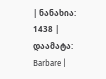| ნანახია: 1438 | დაამატა: Barbare |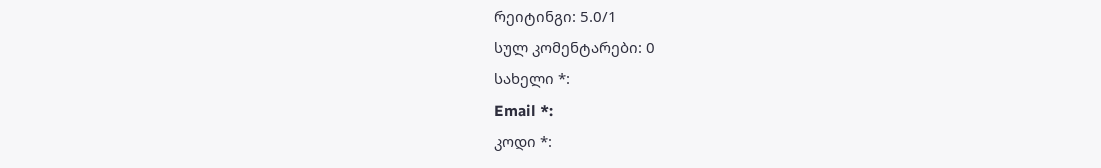რეიტინგი: 5.0/1
სულ კომენტარები: 0
სახელი *:
Email *:
კოდი *: